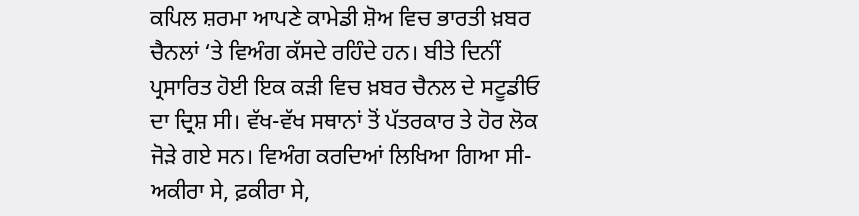ਕਪਿਲ ਸ਼ਰਮਾ ਆਪਣੇ ਕਾਮੇਡੀ ਸ਼ੋਅ ਵਿਚ ਭਾਰਤੀ ਖ਼ਬਰ ਚੈਨਲਾਂ ‘ਤੇ ਵਿਅੰਗ ਕੱਸਦੇ ਰਹਿੰਦੇ ਹਨ। ਬੀਤੇ ਦਿਨੀਂ ਪ੍ਰਸਾਰਿਤ ਹੋਈ ਇਕ ਕੜੀ ਵਿਚ ਖ਼ਬਰ ਚੈਨਲ ਦੇ ਸਟੂਡੀਓ ਦਾ ਦ੍ਰਿਸ਼ ਸੀ। ਵੱਖ-ਵੱਖ ਸਥਾਨਾਂ ਤੋਂ ਪੱਤਰਕਾਰ ਤੇ ਹੋਰ ਲੋਕ ਜੋੜੇ ਗਏ ਸਨ। ਵਿਅੰਗ ਕਰਦਿਆਂ ਲਿਖਿਆ ਗਿਆ ਸੀ-ਅਕੀਰਾ ਸੇ, ਫ਼ਕੀਰਾ ਸੇ,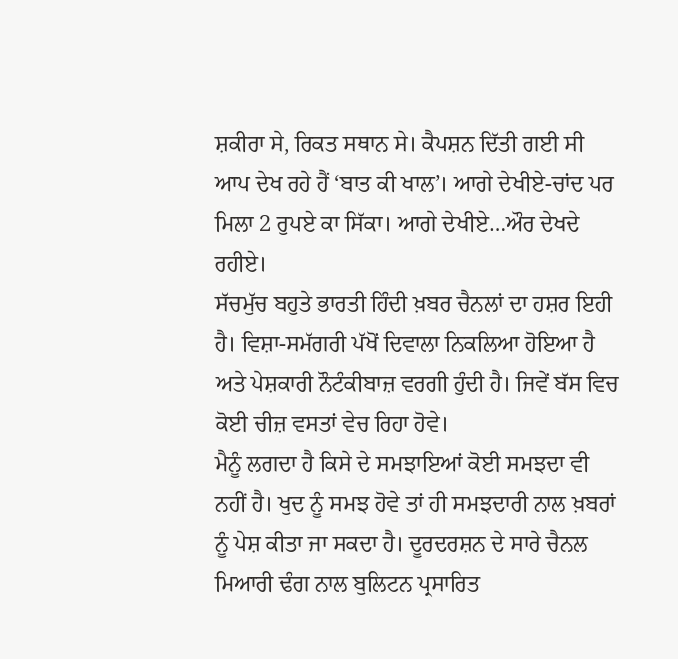ਸ਼ਕੀਰਾ ਸੇ, ਰਿਕਤ ਸਥਾਨ ਸੇ। ਕੈਪਸ਼ਨ ਦਿੱਤੀ ਗਈ ਸੀ ਆਪ ਦੇਖ ਰਹੇ ਹੈਂ ‘ਬਾਤ ਕੀ ਖਾਲ’। ਆਗੇ ਦੇਖੀਏ-ਚਾਂਦ ਪਰ ਮਿਲਾ 2 ਰੁਪਏ ਕਾ ਸਿੱਕਾ। ਆਗੇ ਦੇਖੀਏ…ਔਰ ਦੇਖਦੇ ਰਹੀਏ।
ਸੱਚਮੁੱਚ ਬਹੁਤੇ ਭਾਰਤੀ ਹਿੰਦੀ ਖ਼ਬਰ ਚੈਨਲਾਂ ਦਾ ਹਸ਼ਰ ਇਹੀ ਹੈ। ਵਿਸ਼ਾ-ਸਮੱਗਰੀ ਪੱਖੋਂ ਦਿਵਾਲਾ ਨਿਕਲਿਆ ਹੋਇਆ ਹੈ ਅਤੇ ਪੇਸ਼ਕਾਰੀ ਨੌਟੰਕੀਬਾਜ਼ ਵਰਗੀ ਹੁੰਦੀ ਹੈ। ਜਿਵੇਂ ਬੱਸ ਵਿਚ ਕੋਈ ਚੀਜ਼ ਵਸਤਾਂ ਵੇਚ ਰਿਹਾ ਹੋਵੇ।
ਮੈਨੂੰ ਲਗਦਾ ਹੈ ਕਿਸੇ ਦੇ ਸਮਝਾਇਆਂ ਕੋਈ ਸਮਝਦਾ ਵੀ ਨਹੀਂ ਹੈ। ਖੁਦ ਨੂੰ ਸਮਝ ਹੋਵੇ ਤਾਂ ਹੀ ਸਮਝਦਾਰੀ ਨਾਲ ਖ਼ਬਰਾਂ ਨੂੰ ਪੇਸ਼ ਕੀਤਾ ਜਾ ਸਕਦਾ ਹੈ। ਦੂਰਦਰਸ਼ਨ ਦੇ ਸਾਰੇ ਚੈਨਲ ਮਿਆਰੀ ਢੰਗ ਨਾਲ ਬੁਲਿਟਨ ਪ੍ਰਸਾਰਿਤ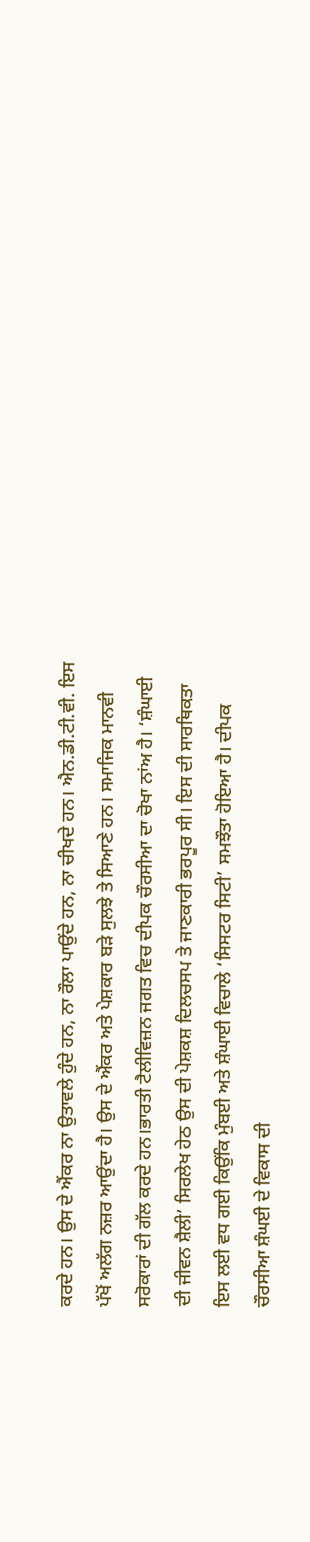ਕਰਦੇ ਹਨ। ਉਸ ਦੇ ਐਂਕਰ ਨਾ ਉਤਾਵਲੇ ਹੁੰਦੇ ਹਨ, ਨਾ ਰੌਲਾ ਪਾਉਂਦੇ ਹਨ, ਨਾ ਚੀਖਦੇ ਹਨ। ਐਨ.ਡੀ.ਟੀ.ਵੀ. ਇਸ ਪੱਖੋਂ ਅਲੱਗ ਨਜ਼ਰ ਆਉਂਦਾ ਹੈ। ਉਸ ਦੇ ਐਂਕਰ ਅਤੇ ਪੇਸ਼ਕਾਰ ਬੜੇ ਸੁਲਝੇ ਤੇ ਸਿਆਣੇ ਹਨ। ਸਮਾਜਿਕ ਮਾਨਵੀ ਸਰੋਕਾਰਾਂ ਦੀ ਗੱਲ ਕਰਦੇ ਹਨ।ਭਾਰਤੀ ਟੈਲੀਵਿਜ਼ਨ ਜਗਤ ਵਿਚ ਦੀਪਕ ਚੌਰਸੀਆ ਦਾ ਚੋਖਾ ਨਾਂਅ ਹੈ। ‘ਸ਼ੰਘਾਈ ਦੀ ਜੀਵਨ ਸ਼ੈਲੀ’ ਸਿਰਲੇਖ ਹੇਠ ਉਸ ਦੀ ਪੇਸ਼ਕਸ਼ ਦਿਲਚਸਪ ਤੇ ਜਾਣਕਾਰੀ ਭਰਪੂਰ ਸੀ। ਇਸ ਦੀ ਸਾਰਥਿਕਤਾ ਇਸ ਲਈ ਵਧ ਗਈ ਕਿਉਂਕਿ ਮੁੰਬਈ ਅਤੇ ਸ਼ੰਘਾਈ ਵਿਚਾਲੇ ‘ਸਿਸਟਰ ਸਿਟੀ’ ਸਮਝੌਤਾ ਹੋਇਆ ਹੈ। ਦੀਪਕ ਚੌਰਸੀਆ ਸ਼ੰਘਈ ਦੇ ਵਿਕਾਸ ਦੀ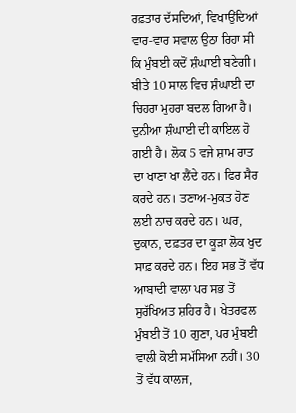ਰਫ਼ਤਾਰ ਦੱਸਦਿਆਂ, ਵਿਖਾਉਂਦਿਆਂ ਵਾਰ-ਵਾਰ ਸਵਾਲ ਉਠਾ ਰਿਹਾ ਸੀ ਕਿ ਮੁੰਬਈ ਕਦੋਂ ਸ਼ੰਘਾਈ ਬਣੇਗੀ।
ਬੀਤੇ 10 ਸਾਲ ਵਿਚ ਸ਼ੰਘਾਈ ਦਾ ਚਿਹਰਾ ਮੁਹਰਾ ਬਦਲ ਗਿਆ ਹੈ। ਦੁਨੀਆ ਸ਼ੰਘਾਈ ਦੀ ਕਾਇਲ ਹੋ ਗਈ ਹੈ। ਲੋਕ 5 ਵਜੇ ਸ਼ਾਮ ਰਾਤ ਦਾ ਖਾਣਾ ਖਾ ਲੈਂਦੇ ਹਨ। ਫਿਰ ਸੈਰ ਕਰਦੇ ਹਨ। ਤਣਾਅ-ਮੁਕਤ ਹੋਣ ਲਈ ਨਾਚ ਕਰਦੇ ਹਨ। ਘਰ, ਦੁਕਾਨ, ਦਫ਼ਤਰ ਦਾ ਕੂੜਾ ਲੋਕ ਖੁਦ ਸਾਫ਼ ਕਰਦੇ ਹਨ। ਇਹ ਸਭ ਤੋਂ ਵੱਧ ਆਬਾਦੀ ਵਾਲਾ ਪਰ ਸਭ ਤੋਂ ਸੁਰੱਖਿਅਤ ਸ਼ਹਿਰ ਹੈ। ਖੇਤਰਫਲ ਮੁੰਬਈ ਤੋਂ 10 ਗੁਣਾ, ਪਰ ਮੁੰਬਈ ਵਾਲੀ ਕੋਈ ਸਮੱਸਿਆ ਨਹੀਂ। 30 ਤੋਂ ਵੱਧ ਕਾਲਜ,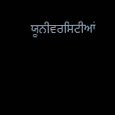ਯੂਨੀਵਰਸਿਟੀਆਂ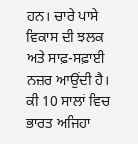ਹਨ। ਚਾਰੇ ਪਾਸੇ ਵਿਕਾਸ ਦੀ ਝਲਕ ਅਤੇ ਸਾਫ਼-ਸਫ਼ਾਈ ਨਜ਼ਰ ਆਉਂਦੀ ਹੈ। ਕੀ 10 ਸਾਲਾਂ ਵਿਚ ਭਾਰਤ ਅਜਿਹਾ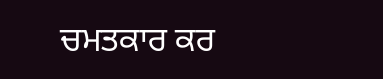ਚਮਤਕਾਰ ਕਰ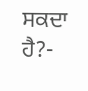ਸਕਦਾ ਹੈ?-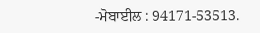-ਮੋਬਾਈਲ : 94171-53513.